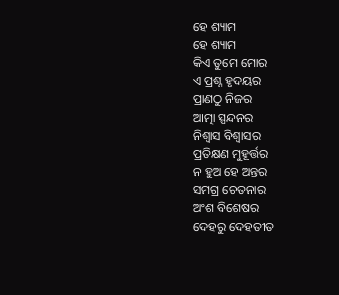ହେ ଶ୍ୟାମ
ହେ ଶ୍ୟାମ
କିଏ ତୁମେ ମୋର
ଏ ପ୍ରଶ୍ନ ହୃଦୟର
ପ୍ରାଣଠୁ ନିଜର
ଆତ୍ମା ସ୍ପନ୍ଦନର
ନିଶ୍ୱାସ ବିଶ୍ୱାସର
ପ୍ରତିକ୍ଷଣ ମୁହୂର୍ତ୍ତର
ନ ହୁଅ ହେ ଅନ୍ତର
ସମଗ୍ର ଚେତନାର
ଅଂଶ ବିଶେଷର
ଦେହରୁ ଦେହତୀତ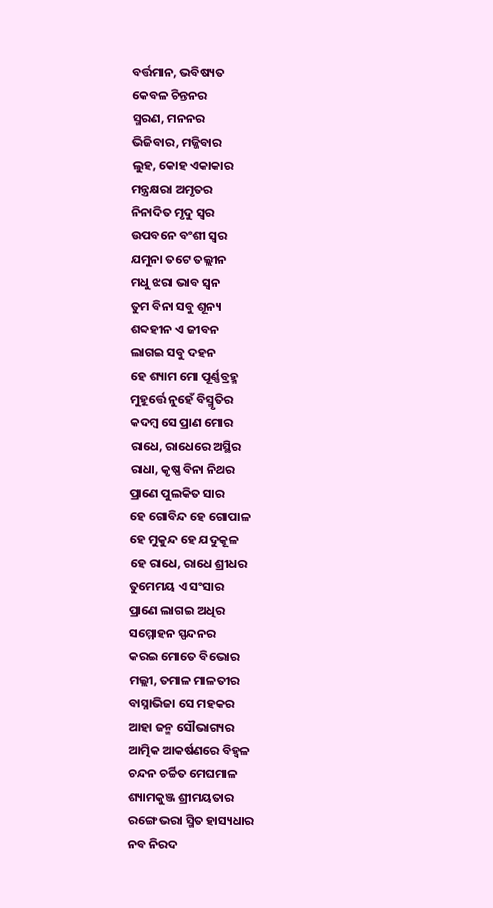ବର୍ତ୍ତମାନ, ଭବିଷ୍ୟତ
କେବଳ ଚିନ୍ତନର
ସ୍ମରଣ, ମନନର
ଭିଜିବାର, ମଜ୍ଜିବାର
ଲୁହ, କୋହ ଏକାକାର
ମନ୍ତ୍ରକ୍ଷରା ଅମୃତର
ନିନାଦିତ ମୃଦୁ ସ୍ୱର
ଉପବନେ ବଂଶୀ ସ୍ୱର
ଯମୁନା ତଟେ ତଲ୍ଲୀନ
ମଧୁ ଝରା ଭାବ ସ୍ଵନ
ତୁମ ବିନା ସବୁ ଶୂନ୍ୟ
ଶବ୍ଦହୀନ ଏ ଜୀବନ
ଲାଗଇ ସବୁ ଦହନ
ହେ ଶ୍ୟାମ ମୋ ପୂର୍ଣ୍ଣବ୍ରହ୍ମ
ମୁହୂର୍ତ୍ତେ ନୁହେଁ ବିସ୍ମୃତିର
କଦମ୍ବ ସେ ପ୍ରାଣ ମୋର
ରାଧେ, ରାଧେରେ ଅସ୍ଥିର
ରାଧା, କୃଷ୍ଣ ବିନା ନିଥର
ପ୍ରାଣେ ପୁଲକିତ ସାର
ହେ ଗୋବିନ୍ଦ ହେ ଗୋପାଳ
ହେ ମୁକୁନ୍ଦ ହେ ଯଦୁକୂଳ
ହେ ରାଧେ, ରାଧେ ଶ୍ରୀଧର
ତୁମେମୟ ଏ ସଂସାର
ପ୍ରାଣେ ଲାଗଇ ଅଧିର
ସମ୍ମୋହନ ସ୍ପନ୍ଦନର
କରଇ ମୋତେ ବିଭୋର
ମଲ୍ଲୀ, ତମାଳ ମାଳତୀର
ବାସ୍ନାଭିଜା ସେ ମହକର
ଆହା ଜନ୍ମ ସୌଭାଗ୍ୟର
ଆତ୍ମିକ ଆକର୍ଷଣରେ ବିହ୍ଵଳ
ଚନ୍ଦନ ଚର୍ଚ୍ଚିତ ମେଘମାଳ
ଶ୍ୟାମକୁଞ୍ଜ ଶ୍ରୀମୟତାର
ରଙ୍ଗେ ଭରା ସ୍ମିତ ହାସ୍ୟଧାର
ନବ ନିରଦ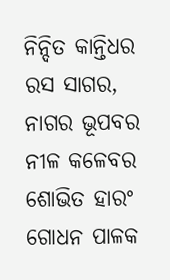ନିନ୍ଦିତ କାନ୍ତିଧର
ରସ ସାଗର, ନାଗର ଭୂପବର
ନୀଳ କଳେବର ଶୋଭିତ ହାରଂ
ଗୋଧନ ପାଳକ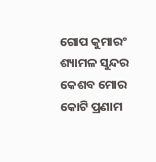ଗୋପ କୁମାରଂ
ଶ୍ୟାମଳ ସୁନ୍ଦର କେଶବ ମୋର
କୋଟି ପ୍ରଣାମ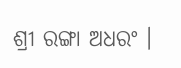ଶ୍ରୀ ରଙ୍ଗା ଅଧରଂ ।